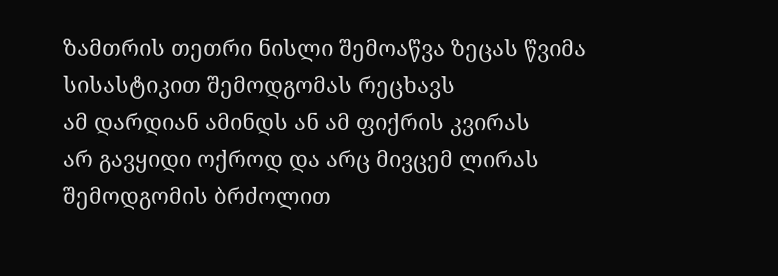ზამთრის თეთრი ნისლი შემოაწვა ზეცას წვიმა სისასტიკით შემოდგომას რეცხავს
ამ დარდიან ამინდს ან ამ ფიქრის კვირას
არ გავყიდი ოქროდ და არც მივცემ ლირას
შემოდგომის ბრძოლით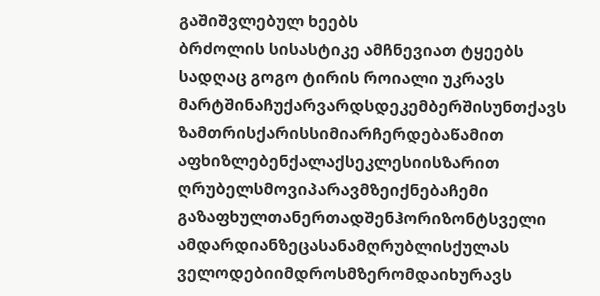გაშიშვლებულ ხეებს
ბრძოლის სისასტიკე ამჩნევიათ ტყეებს
სადღაც გოგო ტირის როიალი უკრავს
მარტშინაჩუქარვარდსდეკემბერშისუნთქავს
ზამთრისქარისსიმიარჩერდებაწამით
აფხიზლებენქალაქსეკლესიისზარით
ღრუბელსმოვიპარავმზეიქნებაჩემი
გაზაფხულთანერთადშენჰორიზონტსველი
ამდარდიანზეცასანამღრუბლისქულას
ველოდებიიმდროსმზერომდაიხურავს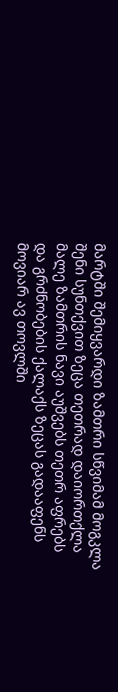მარტში შემიყვარდი ზამთრი სწვიმამ მოგკლა
შენი სუნთქვით ზეცა თეთრად დაიორთქლა
მალე ზამთრის ნავი აუშვებს თეთრ აფრებს
და გრძნობების ქალაქს ზეცას გადააფენს
მოვიარ ავ თოვლში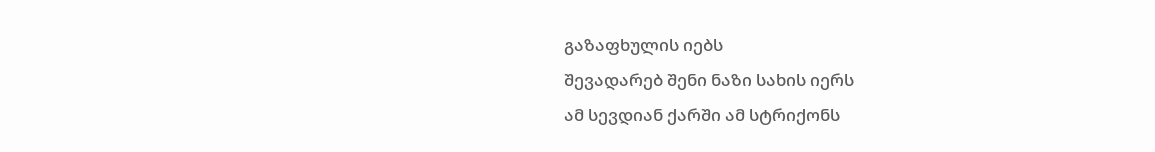გაზაფხულის იებს
შევადარებ შენი ნაზი სახის იერს
ამ სევდიან ქარში ამ სტრიქონს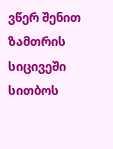ვწერ შენით
ზამთრის სიცივეში სითბოს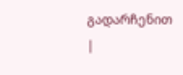გადარჩენით |